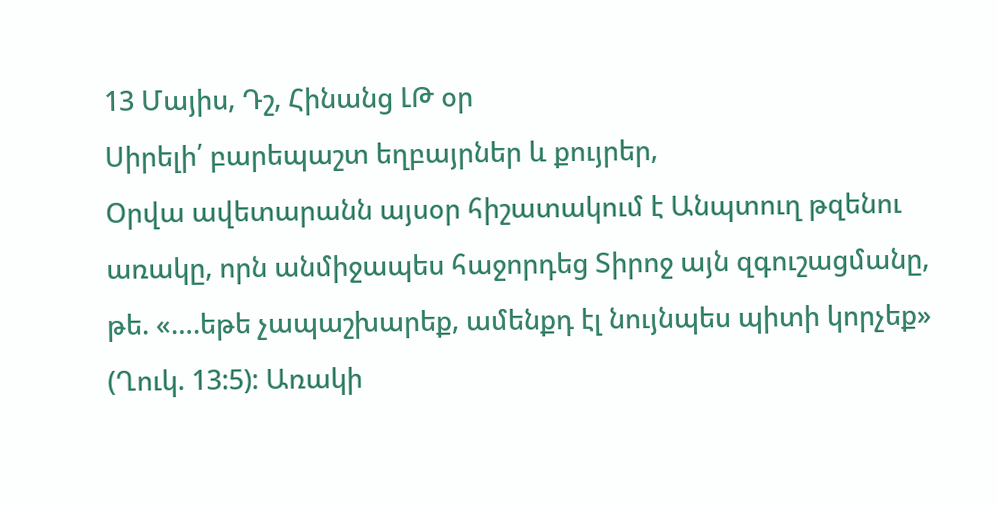13 Մայիս, Դշ, Հինանց ԼԹ օր
Սիրելի՛ բարեպաշտ եղբայրներ և քույրեր,
Օրվա ավետարանն այսօր հիշատակում է Անպտուղ թզենու առակը, որն անմիջապես հաջորդեց Տիրոջ այն զգուշացմանը, թե. «….եթե չապաշխարեք, ամենքդ էլ նույնպես պիտի կորչեք» (Ղուկ. 13:5): Առակի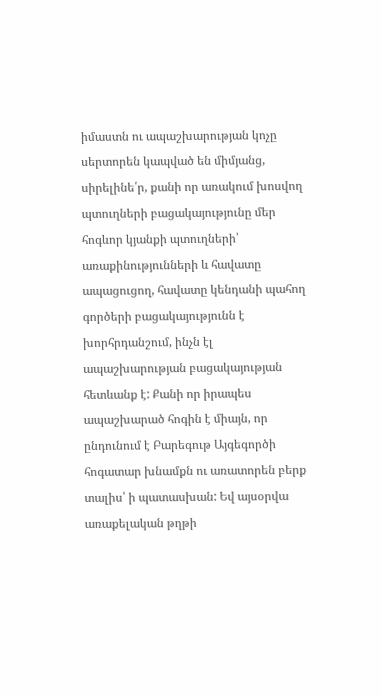իմաստն ու ապաշխարության կոչը սերտորեն կապված են միմյանց, սիրելինե՛ր, քանի որ առակում խոսվող պտուղների բացակայությունը մեր հոգևոր կյանքի պտուղների՝ առաքինությունների և հավատը ապացուցող, հավատը կենդանի պահող գործերի բացակայությունն է խորհրդանշում, ինչն էլ ապաշխարության բացակայության հետևանք է: Քանի որ իրապես ապաշխարած հոգին է միայն, որ ընդունում է Բարեգութ Այգեգործի հոգատար խնամքն ու առատորեն բերք տալիս՝ ի պատասխան: Եվ այսօրվա առաքելական թղթի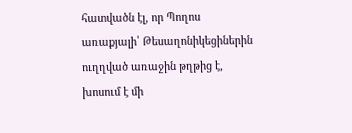հատվածն էլ, որ Պողոս առաքյալի՝ Թեսաղոնիկեցիներին ուղղված առաջին թղթից է, խոսում է մի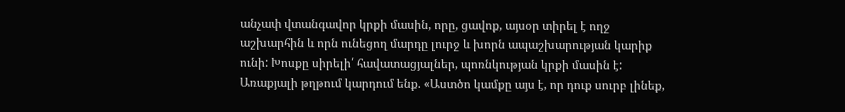անչափ վտանգավոր կրքի մասին, որը, ցավոք, այսօր տիրել է ողջ աշխարհին և որն ունեցող մարդը լուրջ և խորն ապաշխարության կարիք ունի: Խոսքը սիրելի՛ հավատացյալներ, պոռնկության կրքի մասին է: Առաքյալի թղթում կարդում ենք. «Աստծո կամքը այս է, որ դուք սուրբ լինեք,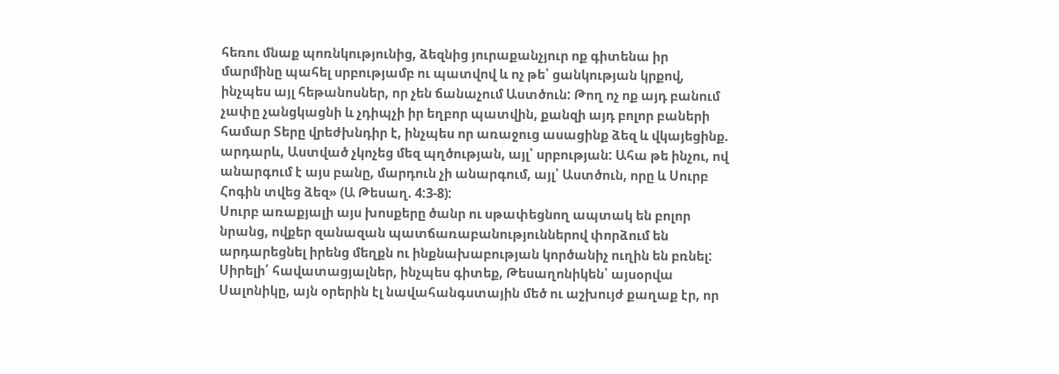հեռու մնաք պոռնկությունից, ձեզնից յուրաքանչյուր ոք գիտենա իր մարմինը պահել սրբությամբ ու պատվով և ոչ թե՝ ցանկության կրքով, ինչպես այլ հեթանոսներ, որ չեն ճանաչում Աստծուն: Թող ոչ ոք այդ բանում չափը չանցկացնի և չդիպչի իր եղբոր պատվին, քանզի այդ բոլոր բաների համար Տերը վրեժխնդիր է, ինչպես որ առաջուց ասացինք ձեզ և վկայեցինք. արդարև, Աստված չկոչեց մեզ պղծության, այլ՝ սրբության: Ահա թե ինչու, ով անարգում է այս բանը, մարդուն չի անարգում, այլ՝ Աստծուն, որը և Սուրբ Հոգին տվեց ձեզ» (Ա Թեսաղ. 4:3-8):
Սուրբ առաքյալի այս խոսքերը ծանր ու սթափեցնող ապտակ են բոլոր նրանց, ովքեր զանազան պատճառաբանություններով փորձում են արդարեցնել իրենց մեղքն ու ինքնախաբության կործանիչ ուղին են բռնել:
Սիրելի՛ հավատացյալներ, ինչպես գիտեք, Թեսաղոնիկեն՝ այսօրվա Սալոնիկը, այն օրերին էլ նավահանգստային մեծ ու աշխույժ քաղաք էր, որ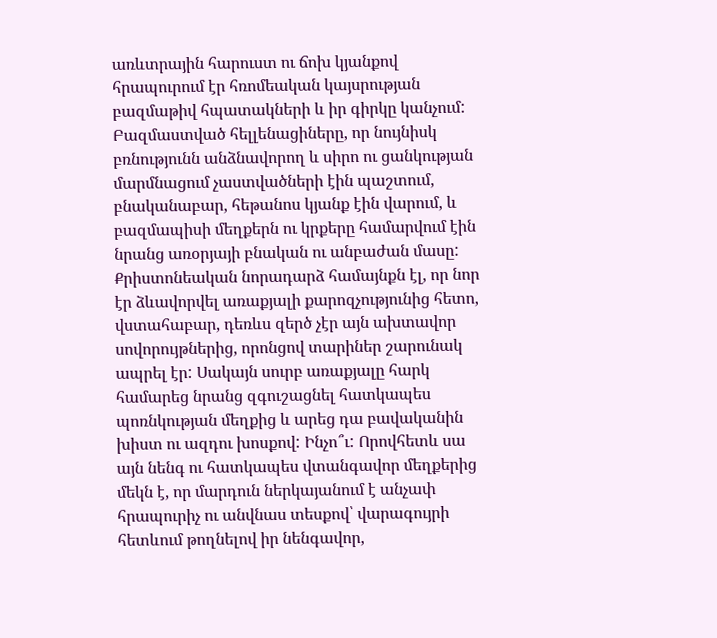առևտրային հարուստ ու ճոխ կյանքով հրապուրում էր հռոմեական կայսրության բազմաթիվ հպատակների և իր գիրկը կանչում: Բազմաստված հելլենացիները, որ նույնիսկ բռնությունն անձնավորող և սիրո ու ցանկության մարմնացում չաստվածների էին պաշտում, բնականաբար, հեթանոս կյանք էին վարում, և բազմապիսի մեղքերն ու կրքերը համարվում էին նրանց առօրյայի բնական ու անբաժան մասը: Քրիստոնեական նորադարձ համայնքն էլ, որ նոր էր ձևավորվել առաքյալի քարոզչությունից հետո, վստահաբար, դեռևս զերծ չէր այն ախտավոր սովորույթներից, որոնցով տարիներ շարունակ ապրել էր: Սակայն սուրբ առաքյալը հարկ համարեց նրանց զգուշացնել հատկապես պոռնկության մեղքից և արեց դա բավականին խիստ ու ազդու խոսքով: Ինչո՞ւ: Որովհետև սա այն նենգ ու հատկապես վտանգավոր մեղքերից մեկն է, որ մարդուն ներկայանում է անչափ հրապուրիչ ու անվնաս տեսքով՝ վարագույրի հետևում թողնելով իր նենգավոր,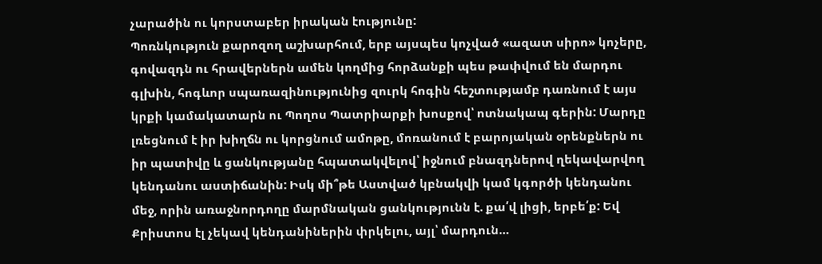չարածին ու կորստաբեր իրական էությունը:
Պոռնկություն քարոզող աշխարհում, երբ այսպես կոչված «ազատ սիրո» կոչերը, գովազդն ու հրավերներն ամեն կողմից հորձանքի պես թափվում են մարդու գլխին, հոգևոր սպառազինությունից զուրկ հոգին հեշտությամբ դառնում է այս կրքի կամակատարն ու Պողոս Պատրիարքի խոսքով՝ ոտնակապ գերին: Մարդը լռեցնում է իր խիղճն ու կորցնում ամոթը, մոռանում է բարոյական օրենքներն ու իր պատիվը և ցանկությանը հպատակվելով՝ իջնում բնազդներով ղեկավարվող կենդանու աստիճանին: Իսկ մի՞թե Աստված կբնակվի կամ կգործի կենդանու մեջ, որին առաջնորդողը մարմնական ցանկությունն է. քա՛վ լիցի, երբե՛ք: Եվ Քրիստոս էլ չեկավ կենդանիներին փրկելու, այլ՝ մարդուն…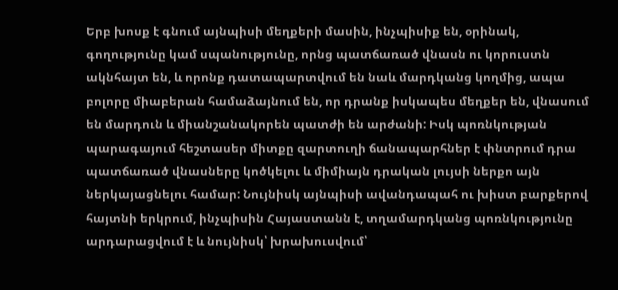Երբ խոսք է գնում այնպիսի մեղքերի մասին, ինչպիսիք են, օրինակ, գողությունը կամ սպանությունը, որնց պատճառած վնասն ու կորուստն ակնհայտ են, և որոնք դատապարտվում են նաև մարդկանց կողմից, ապա բոլորը միաբերան համաձայնում են, որ դրանք իսկապես մեղքեր են, վնասում են մարդուն և միանշանակորեն պատժի են արժանի: Իսկ պոռնկության պարագայում հեշտասեր միտքը զարտուղի ճանապարհներ է փնտրում դրա պատճառած վնասները կոծկելու և միմիայն դրական լույսի ներքո այն ներկայացնելու համար: Նույնիսկ այնպիսի ավանդապահ ու խիստ բարքերով հայտնի երկրում, ինչպիսին Հայաստանն է, տղամարդկանց պոռնկությունը արդարացվում է և նույնիսկ՝ խրախուսվում՝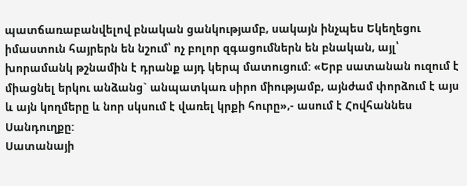պատճառաբանվելով բնական ցանկությամբ, սակայն ինչպես Եկեղեցու իմաստուն հայրերն են նշում՝ ոչ բոլոր զգացումներն են բնական, այլ՝ խորամանկ թշնամին է դրանք այդ կերպ մատուցում: «Երբ սատանան ուզում է միացնել երկու անձանց` անպատկառ սիրո միությամբ, այնժամ փորձում է այս և այն կողմերը և նոր սկսում է վառել կրքի հուրը»,- ասում է Հովհաննես Սանդուղքը:
Սատանայի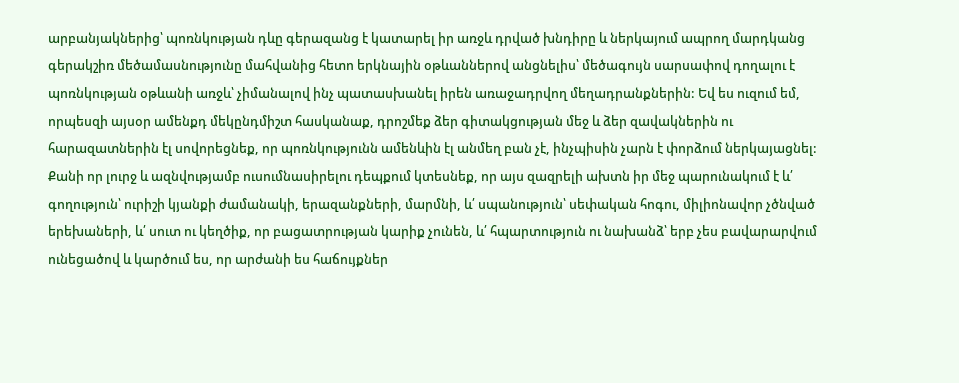արբանյակներից՝ պոռնկության դևը գերազանց է կատարել իր առջև դրված խնդիրը և ներկայում ապրող մարդկանց գերակշիռ մեծամասնությունը մահվանից հետո երկնային օթևաններով անցնելիս՝ մեծագույն սարսափով դողալու է պոռնկության օթևանի առջև՝ չիմանալով ինչ պատասխանել իրեն առաջադրվող մեղադրանքներին: Եվ ես ուզում եմ, որպեսզի այսօր ամենքդ մեկընդմիշտ հասկանաք, դրոշմեք ձեր գիտակցության մեջ և ձեր զավակներին ու հարազատներին էլ սովորեցնեք, որ պոռնկությունն ամենևին էլ անմեղ բան չէ, ինչպիսին չարն է փորձում ներկայացնել: Քանի որ լուրջ և ազնվությամբ ուսումնասիրելու դեպքում կտեսնեք, որ այս զազրելի ախտն իր մեջ պարունակում է և՛ գողություն՝ ուրիշի կյանքի ժամանակի, երազանքների, մարմնի, և՛ սպանություն՝ սեփական հոգու, միլիոնավոր չծնված երեխաների, և՛ սուտ ու կեղծիք, որ բացատրության կարիք չունեն, և՛ հպարտություն ու նախանձ՝ երբ չես բավարարվում ունեցածով և կարծում ես, որ արժանի ես հաճույքներ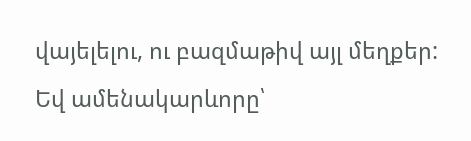վայելելու, ու բազմաթիվ այլ մեղքեր: Եվ ամենակարևորը՝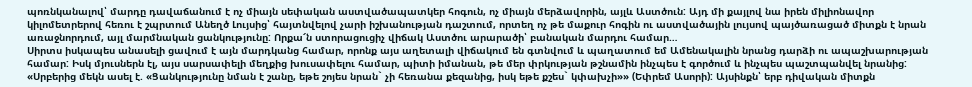պոռնկանալով՝ մարդը դավաճանում է ոչ միայն սեփական աստվածապատկեր հոգուն, ոչ միայն մերձավորին, այլև Աստծուն: Այդ մի քայլով նա իրեն միլիոնավոր կիլոմետրերով հեռու է շպրտում Անեղծ Լույսից՝ հայտնվելով չարի իշխանության դաշտում, որտեղ ոչ թե մաքուր հոգին ու աստվածային լույսով պայծառացած միտքն է նրան առաջնորդում, այլ մարմնական ցանկությունը: Որքա՜ն ստորացուցիչ վիճակ Աստծու արարածի՝ բանական մարդու համար…
Սիրտս իսկապես անասելի ցավում է այն մարդկանց համար, որոնք այս աղետալի վիճակում են գտնվում և պաղատում եմ Ամենակալին նրանց դարձի ու ապաշխարության համար: Իսկ մյուսներն էլ, այս սարսափելի մեղքից խուսափելու համար, պիտի իմանան, թե մեր փրկության թշնամին ինչպես է գործում և ինչպես պաշտպանվել նրանից: «Սրբերից մեկն ասել է. «Ցանկությունը նման է շանը, եթե շոյես նրան` չի հեռանա քեզանից, իսկ եթե քշես` կփախչի»» (Եփրեմ Ասորի): Այսինքն՝ երբ դիվական միտքն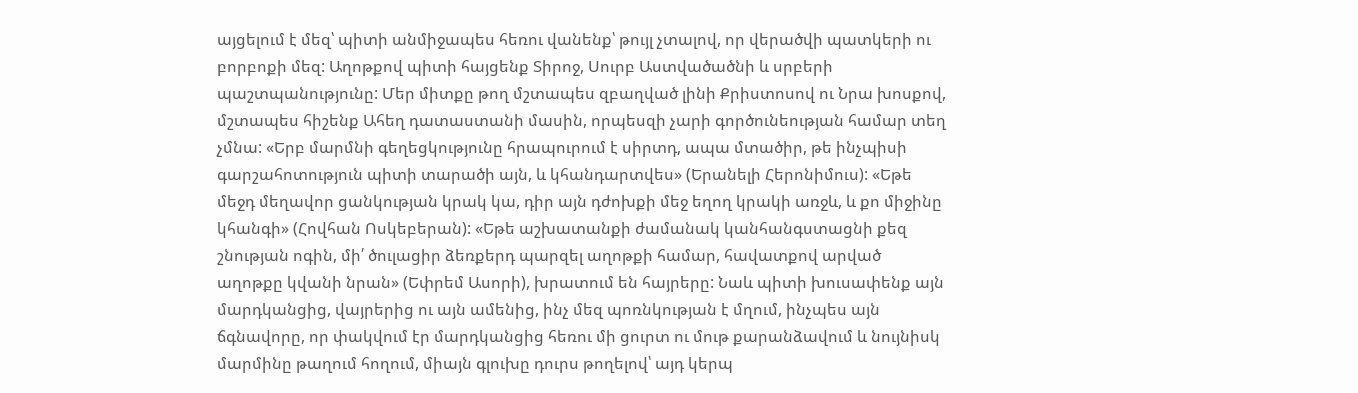այցելում է մեզ՝ պիտի անմիջապես հեռու վանենք՝ թույլ չտալով, որ վերածվի պատկերի ու բորբոքի մեզ: Աղոթքով պիտի հայցենք Տիրոջ, Սուրբ Աստվածածնի և սրբերի պաշտպանությունը: Մեր միտքը թող մշտապես զբաղված լինի Քրիստոսով ու Նրա խոսքով, մշտապես հիշենք Ահեղ դատաստանի մասին, որպեսզի չարի գործունեության համար տեղ չմնա: «Երբ մարմնի գեղեցկությունը հրապուրում է սիրտդ, ապա մտածիր, թե ինչպիսի գարշահոտություն պիտի տարածի այն, և կհանդարտվես» (Երանելի Հերոնիմուս): «Եթե մեջդ մեղավոր ցանկության կրակ կա, դիր այն դժոխքի մեջ եղող կրակի առջև, և քո միջինը կհանգի» (Հովհան Ոսկեբերան): «Եթե աշխատանքի ժամանակ կանհանգստացնի քեզ շնության ոգին, մի՛ ծուլացիր ձեռքերդ պարզել աղոթքի համար, հավատքով արված աղոթքը կվանի նրան» (Եփրեմ Ասորի), խրատում են հայրերը: Նաև պիտի խուսափենք այն մարդկանցից, վայրերից ու այն ամենից, ինչ մեզ պոռնկության է մղում, ինչպես այն ճգնավորը, որ փակվում էր մարդկանցից հեռու մի ցուրտ ու մութ քարանձավում և նույնիսկ մարմինը թաղում հողում, միայն գլուխը դուրս թողելով՝ այդ կերպ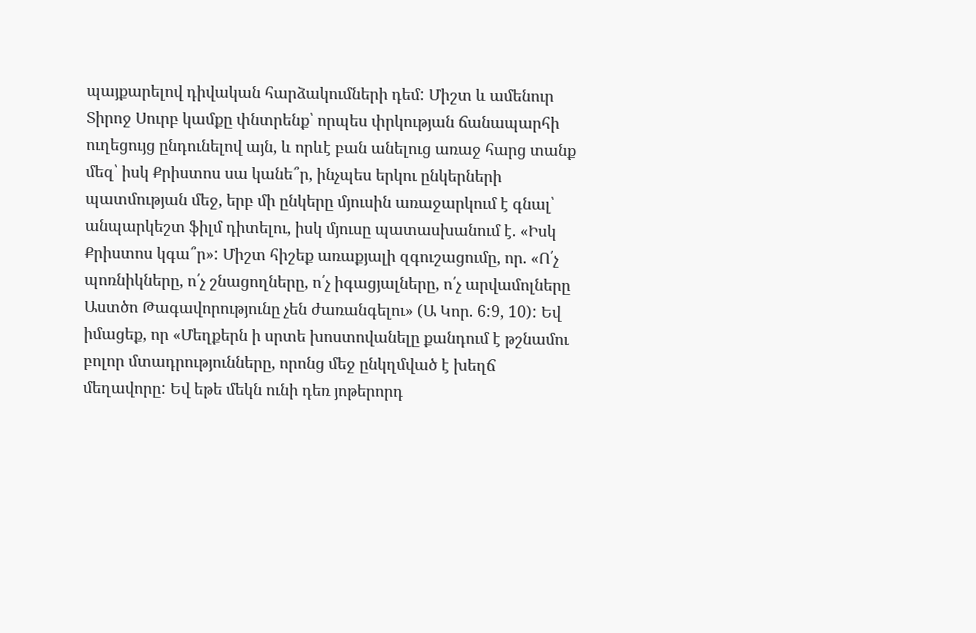պայքարելով դիվական հարձակումների դեմ: Միշտ և ամենուր Տիրոջ Սուրբ կամքը փնտրենք՝ որպես փրկության ճանապարհի ուղեցույց ընդունելով այն, և որևէ բան անելուց առաջ հարց տանք մեզ՝ իսկ Քրիստոս սա կանե՞ր, ինչպես երկու ընկերների պատմության մեջ, երբ մի ընկերը մյուսին առաջարկում է գնալ՝ անպարկեշտ ֆիլմ դիտելու, իսկ մյուսը պատասխանում է. «Իսկ Քրիստոս կգա՞ր»: Միշտ հիշեք առաքյալի զգուշացումը, որ. «Ո՛չ պոռնիկները, ո՛չ շնացողները, ո՛չ իգացյալները, ո՛չ արվամոլները Աստծո Թագավորությունը չեն ժառանգելու» (Ա Կոր. 6:9, 10): Եվ իմացեք, որ «Մեղքերն ի սրտե խոստովանելը քանդում է թշնամու բոլոր մտադրությունները, որոնց մեջ ընկղմված է խեղճ մեղավորը: Եվ եթե մեկն ունի դեռ յոթերորդ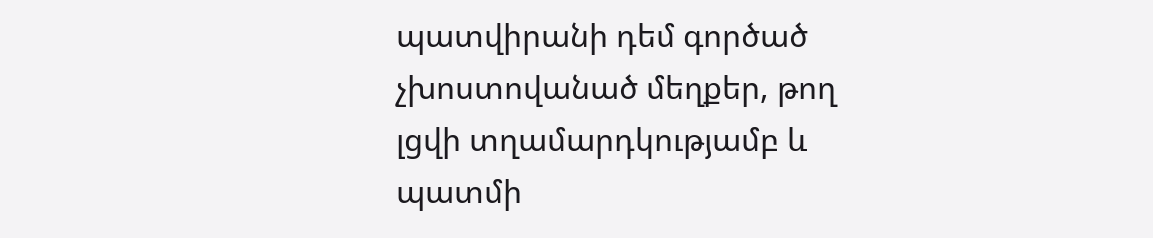պատվիրանի դեմ գործած չխոստովանած մեղքեր, թող լցվի տղամարդկությամբ և պատմի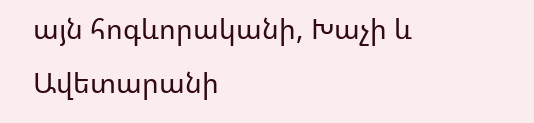այն հոգևորականի, Խաչի և Ավետարանի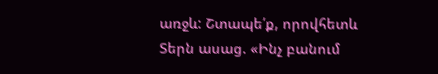առջև: Շտապե՛ք, որովհետև Տերն ասաց. «Ինչ բանում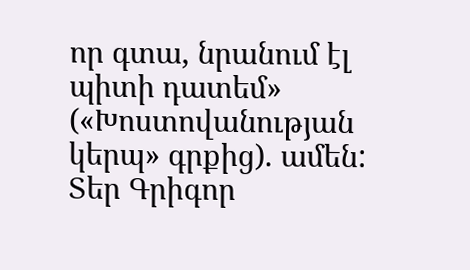որ գտա, նրանում էլ պիտի դատեմ» («Խոստովանության կերպ» գրքից). ամեն:
Տեր Գրիգոր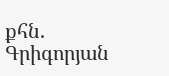քհն. Գրիգորյան